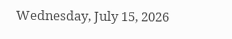Wednesday, July 15, 2026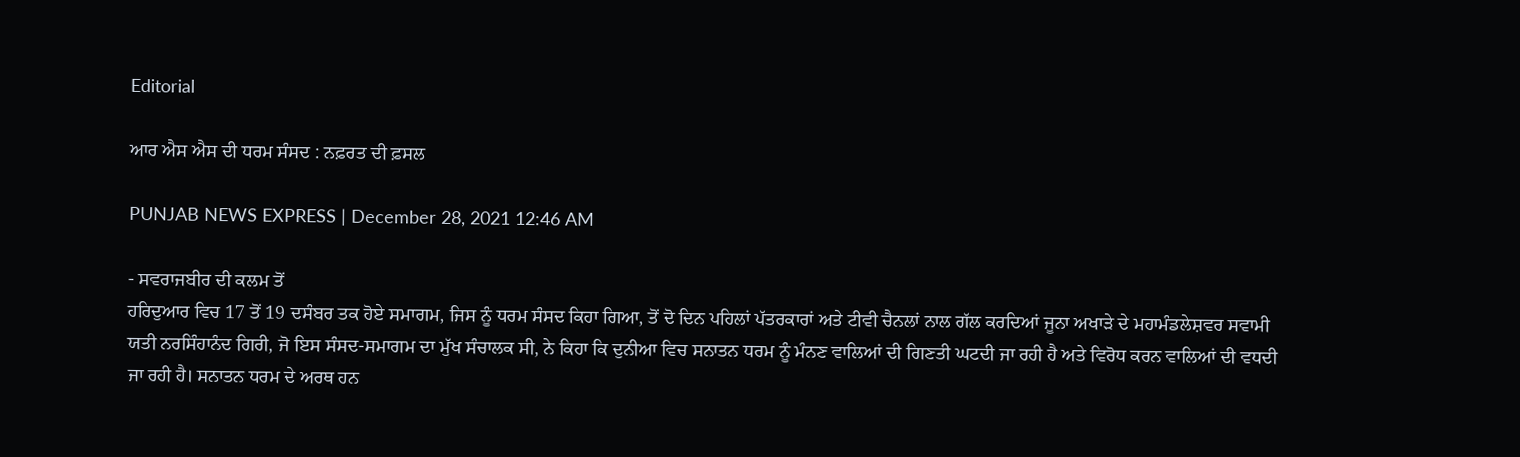Editorial

ਆਰ ਐਸ ਐਸ ਦੀ ਧਰਮ ਸੰਸਦ : ਨਫ਼ਰਤ ਦੀ ਫ਼ਸਲ

PUNJAB NEWS EXPRESS | December 28, 2021 12:46 AM

- ਸਵਰਾਜਬੀਰ ਦੀ ਕਲਮ ਤੋਂ
ਹਰਿਦੁਆਰ ਵਿਚ 17 ਤੋਂ 19 ਦਸੰਬਰ ਤਕ ਹੋਏ ਸਮਾਗਮ, ਜਿਸ ਨੂੰ ਧਰਮ ਸੰਸਦ ਕਿਹਾ ਗਿਆ, ਤੋਂ ਦੋ ਦਿਨ ਪਹਿਲਾਂ ਪੱਤਰਕਾਰਾਂ ਅਤੇ ਟੀਵੀ ਚੈਨਲਾਂ ਨਾਲ ਗੱਲ ਕਰਦਿਆਂ ਜੂਨਾ ਅਖਾੜੇ ਦੇ ਮਹਾਮੰਡਲੇਸ਼ਵਰ ਸਵਾਮੀ ਯਤੀ ਨਰਸਿੰਹਾਨੰਦ ਗਿਰੀ, ਜੋ ਇਸ ਸੰਸਦ-ਸਮਾਗਮ ਦਾ ਮੁੱਖ ਸੰਚਾਲਕ ਸੀ, ਨੇ ਕਿਹਾ ਕਿ ਦੁਨੀਆ ਵਿਚ ਸਨਾਤਨ ਧਰਮ ਨੂੰ ਮੰਨਣ ਵਾਲਿਆਂ ਦੀ ਗਿਣਤੀ ਘਟਦੀ ਜਾ ਰਹੀ ਹੈ ਅਤੇ ਵਿਰੋਧ ਕਰਨ ਵਾਲਿਆਂ ਦੀ ਵਧਦੀ ਜਾ ਰਹੀ ਹੈ। ਸਨਾਤਨ ਧਰਮ ਦੇ ਅਰਥ ਹਨ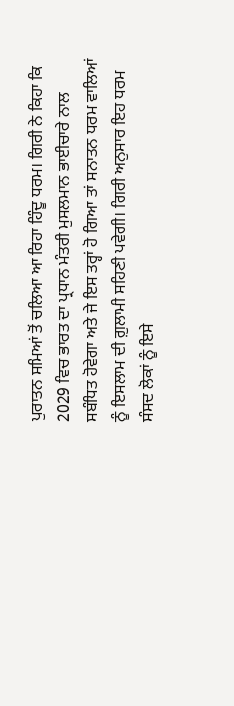ਪੁਰਾਤਨ ਸਮਿਆਂ ਤੋਂ ਚਲਿਆ ਆ ਰਿਹਾ ਹਿੰਦੂ ਧਰਮ। ਗਿਰੀ ਨੇ ਕਿਹਾ ਕਿ 2029 ਵਿਚ ਭਾਰਤ ਦਾ ਪ੍ਰਧਾਨ ਮੰਤਰੀ ਮੁਸਲਮਾਨ ਭਾਈਚਾਰੇ ਨਾਲ ਸਬੰਧਿਤ ਹੋਵੇਗਾ ਅਤੇ ਜੇ ਇਸ ਤਰ੍ਹਾਂ ਹੋ ਗਿਆ ਤਾਂ ਸਨਾਤਨ ਧਰਮ ਵਾਲਿਆਂ ਨੂੰ ਇਸਲਾਮ ਦੀ ਗ਼ੁਲਾਮੀ ਸਹਿਣੀ ਪਵੇਗੀ। ਗਿਰੀ ਅਨੁਸਾਰ ਇਹ ਧਰਮ ਸੰਸਦ ਲੋਕਾਂ ਨੂੰ ਇਸੇ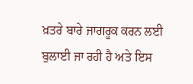ਖ਼ਤਰੇ ਬਾਰੇ ਜਾਗਰੂਕ ਕਰਨ ਲਈ ਬੁਲਾਈ ਜਾ ਰਹੀ ਹੈ ਅਤੇ ਇਸ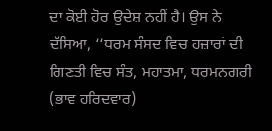ਦਾ ਕੋਈ ਹੋਰ ਉਦੇਸ਼ ਨਹੀਂ ਹੈ। ਉਸ ਨੇ ਦੱਸਿਆ, ‘‘ਧਰਮ ਸੰਸਦ ਵਿਚ ਹਜ਼ਾਰਾਂ ਦੀ ਗਿਣਤੀ ਵਿਚ ਸੰਤ, ਮਹਾਤਮਾ, ਧਰਮਨਗਰੀ (ਭਾਵ ਹਰਿਦਵਾਰ)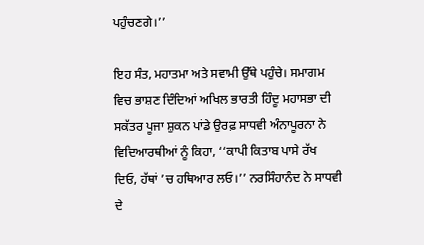ਪਹੁੰਚਣਗੇ।’’

ਇਹ ਸੰਤ, ਮਹਾਤਮਾ ਅਤੇ ਸਵਾਮੀ ਉੱਥੇ ਪਹੁੰਚੇ। ਸਮਾਗਮ ਵਿਚ ਭਾਸ਼ਣ ਦਿੰਦਿਆਂ ਅਖਿਲ ਭਾਰਤੀ ਹਿੰਦੂ ਮਹਾਸਭਾ ਦੀ ਸਕੱਤਰ ਪੂਜਾ ਸ਼ੁਕਨ ਪਾਂਡੇ ਉਰਫ਼ ਸਾਧਵੀ ਅੰਨਾਪੂਰਨਾ ਨੇ ਵਿਦਿਆਰਥੀਆਂ ਨੂੰ ਕਿਹਾ, ‘‘ਕਾਪੀ ਕਿਤਾਬ ਪਾਸੇ ਰੱਖ ਦਿਓ, ਹੱਥਾਂ ’ਚ ਹਥਿਆਰ ਲਓ।’’ ਨਰਸਿੰਹਾਨੰਦ ਨੇ ਸਾਧਵੀ ਦੇ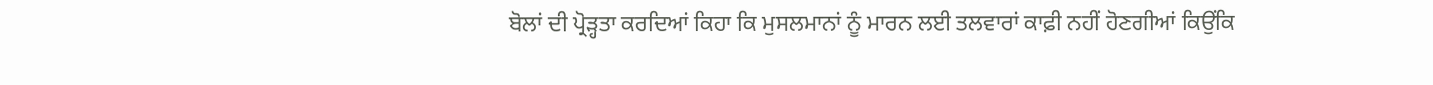ਬੋਲਾਂ ਦੀ ਪ੍ਰੋੜ੍ਹਤਾ ਕਰਦਿਆਂ ਕਿਹਾ ਕਿ ਮੁਸਲਮਾਨਾਂ ਨੂੰ ਮਾਰਨ ਲਈ ਤਲਵਾਰਾਂ ਕਾਫ਼ੀ ਨਹੀਂ ਹੋਣਗੀਆਂ ਕਿਉਂਕਿ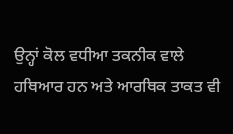ਉਨ੍ਹਾਂ ਕੋਲ ਵਧੀਆ ਤਕਨੀਕ ਵਾਲੇ ਹਥਿਆਰ ਹਨ ਅਤੇ ਆਰਥਿਕ ਤਾਕਤ ਵੀ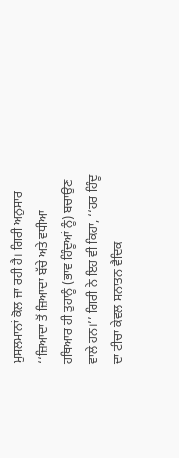ਮੁਸਲਮਾਨਾਂ ਕੋਲ ਜਾ ਰਹੀ ਹੈ। ਗਿਰੀ ਅਨੁਸਾਰ ‘‘ਜ਼ਿਆਦਾ ਤੋਂ ਜ਼ਿਆਦਾ ਬੱਚੇ ਅਤੇ ਵਧੀਆ ਹਥਿਆਰ ਹੀ ਤੁਹਾਨੂੰ (ਭਾਵ ਹਿੰਦੂਆਂ ਨੂੰ) ਬਚਾਉਣ ਵਾਲੇ ਹਨ।’’ ਗਿਰੀ ਨੇ ਇਹ ਵੀ ਕਿਹਾ, ‘‘ਹਰ ਹਿੰਦੂ ਦਾ ਟੀਚਾ ਕੇਵਲ ਸਨਾਤਨ ਵੈਦਿਕ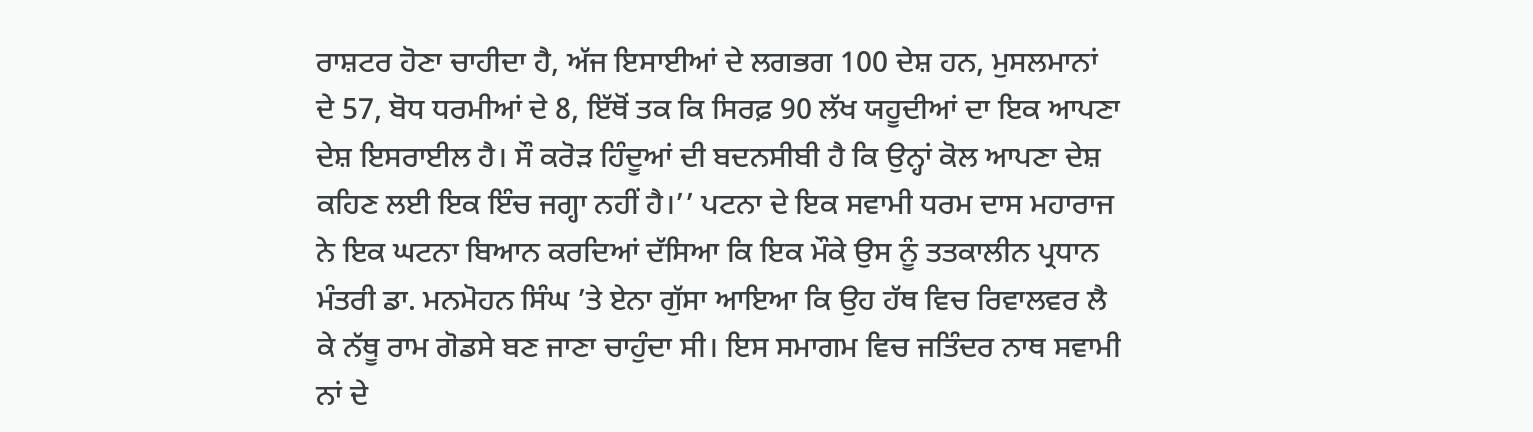ਰਾਸ਼ਟਰ ਹੋਣਾ ਚਾਹੀਦਾ ਹੈ, ਅੱਜ ਇਸਾਈਆਂ ਦੇ ਲਗਭਗ 100 ਦੇਸ਼ ਹਨ, ਮੁਸਲਮਾਨਾਂ ਦੇ 57, ਬੋਧ ਧਰਮੀਆਂ ਦੇ 8, ਇੱਥੋਂ ਤਕ ਕਿ ਸਿਰਫ਼ 90 ਲੱਖ ਯਹੂਦੀਆਂ ਦਾ ਇਕ ਆਪਣਾ ਦੇਸ਼ ਇਸਰਾਈਲ ਹੈ। ਸੌ ਕਰੋੜ ਹਿੰਦੂਆਂ ਦੀ ਬਦਨਸੀਬੀ ਹੈ ਕਿ ਉਨ੍ਹਾਂ ਕੋਲ ਆਪਣਾ ਦੇਸ਼ ਕਹਿਣ ਲਈ ਇਕ ਇੰਚ ਜਗ੍ਹਾ ਨਹੀਂ ਹੈ।’’ ਪਟਨਾ ਦੇ ਇਕ ਸਵਾਮੀ ਧਰਮ ਦਾਸ ਮਹਾਰਾਜ ਨੇ ਇਕ ਘਟਨਾ ਬਿਆਨ ਕਰਦਿਆਂ ਦੱਸਿਆ ਕਿ ਇਕ ਮੌਕੇ ਉਸ ਨੂੰ ਤਤਕਾਲੀਨ ਪ੍ਰਧਾਨ ਮੰਤਰੀ ਡਾ. ਮਨਮੋਹਨ ਸਿੰਘ ’ਤੇ ਏਨਾ ਗੁੱਸਾ ਆਇਆ ਕਿ ਉਹ ਹੱਥ ਵਿਚ ਰਿਵਾਲਵਰ ਲੈ ਕੇ ਨੱਥੂ ਰਾਮ ਗੋਡਸੇ ਬਣ ਜਾਣਾ ਚਾਹੁੰਦਾ ਸੀ। ਇਸ ਸਮਾਗਮ ਵਿਚ ਜਤਿੰਦਰ ਨਾਥ ਸਵਾਮੀ ਨਾਂ ਦੇ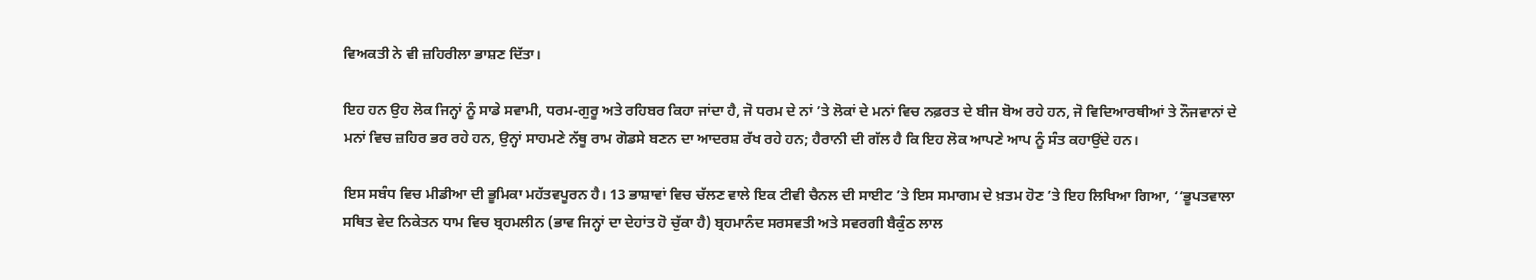ਵਿਅਕਤੀ ਨੇ ਵੀ ਜ਼ਹਿਰੀਲਾ ਭਾਸ਼ਣ ਦਿੱਤਾ।

ਇਹ ਹਨ ਉਹ ਲੋਕ ਜਿਨ੍ਹਾਂ ਨੂੰ ਸਾਡੇ ਸਵਾਮੀ, ਧਰਮ-ਗੁਰੂ ਅਤੇ ਰਹਿਬਰ ਕਿਹਾ ਜਾਂਦਾ ਹੈ, ਜੋ ਧਰਮ ਦੇ ਨਾਂ ’ਤੇ ਲੋਕਾਂ ਦੇ ਮਨਾਂ ਵਿਚ ਨਫ਼ਰਤ ਦੇ ਬੀਜ ਬੋਅ ਰਹੇ ਹਨ, ਜੋ ਵਿਦਿਆਰਥੀਆਂ ਤੇ ਨੌਜਵਾਨਾਂ ਦੇ ਮਨਾਂ ਵਿਚ ਜ਼ਹਿਰ ਭਰ ਰਹੇ ਹਨ, ਉਨ੍ਹਾਂ ਸਾਹਮਣੇ ਨੱਥੂ ਰਾਮ ਗੋਡਸੇ ਬਣਨ ਦਾ ਆਦਰਸ਼ ਰੱਖ ਰਹੇ ਹਨ; ਹੈਰਾਨੀ ਦੀ ਗੱਲ ਹੈ ਕਿ ਇਹ ਲੋਕ ਆਪਣੇ ਆਪ ਨੂੰ ਸੰਤ ਕਹਾਉਂਦੇ ਹਨ।

ਇਸ ਸਬੰਧ ਵਿਚ ਮੀਡੀਆ ਦੀ ਭੂਮਿਕਾ ਮਹੱਤਵਪੂਰਨ ਹੈ। 13 ਭਾਸ਼ਾਵਾਂ ਵਿਚ ਚੱਲਣ ਵਾਲੇ ਇਕ ਟੀਵੀ ਚੈਨਲ ਦੀ ਸਾਈਟ ’ਤੇ ਇਸ ਸਮਾਗਮ ਦੇ ਖ਼ਤਮ ਹੋਣ ’ਤੇ ਇਹ ਲਿਖਿਆ ਗਿਆ, ‘‘ਭੂਪਤਵਾਲਾ ਸਥਿਤ ਵੇਦ ਨਿਕੇਤਨ ਧਾਮ ਵਿਚ ਬ੍ਰਹਮਲੀਨ (ਭਾਵ ਜਿਨ੍ਹਾਂ ਦਾ ਦੇਹਾਂਤ ਹੋ ਚੁੱਕਾ ਹੈ) ਬ੍ਰਹਮਾਨੰਦ ਸਰਸਵਤੀ ਅਤੇ ਸਵਰਗੀ ਬੈਕੁੰਠ ਲਾਲ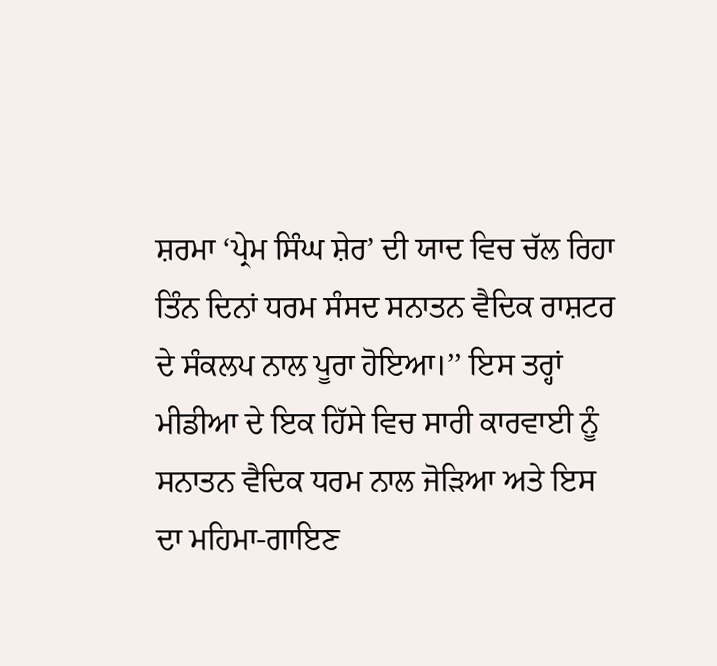ਸ਼ਰਮਾ ‘ਪ੍ਰੇਮ ਸਿੰਘ ਸ਼ੇਰ’ ਦੀ ਯਾਦ ਵਿਚ ਚੱਲ ਰਿਹਾ ਤਿੰਨ ਦਿਨਾਂ ਧਰਮ ਸੰਸਦ ਸਨਾਤਨ ਵੈਦਿਕ ਰਾਸ਼ਟਰ ਦੇ ਸੰਕਲਪ ਨਾਲ ਪੂਰਾ ਹੋਇਆ।’’ ਇਸ ਤਰ੍ਹਾਂ ਮੀਡੀਆ ਦੇ ਇਕ ਹਿੱਸੇ ਵਿਚ ਸਾਰੀ ਕਾਰਵਾਈ ਨੂੰ ਸਨਾਤਨ ਵੈਦਿਕ ਧਰਮ ਨਾਲ ਜੋੜਿਆ ਅਤੇ ਇਸ ਦਾ ਮਹਿਮਾ-ਗਾਇਣ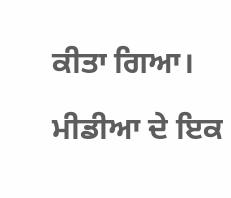ਕੀਤਾ ਗਿਆ।

ਮੀਡੀਆ ਦੇ ਇਕ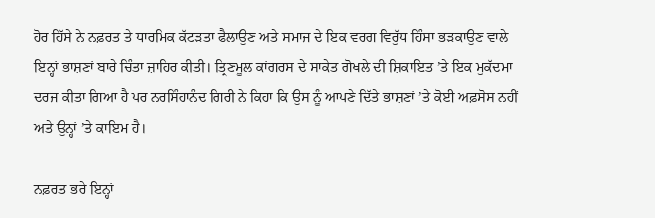ਹੋਰ ਹਿੱਸੇ ਨੇ ਨਫ਼ਰਤ ਤੇ ਧਾਰਮਿਕ ਕੱਟੜਤਾ ਫੈਲਾਉਣ ਅਤੇ ਸਮਾਜ ਦੇ ਇਕ ਵਰਗ ਵਿਰੁੱਧ ਹਿੰਸਾ ਭੜਕਾਉਣ ਵਾਲੇ ਇਨ੍ਹਾਂ ਭਾਸ਼ਣਾਂ ਬਾਰੇ ਚਿੰਤਾ ਜ਼ਾਹਿਰ ਕੀਤੀ। ਤ੍ਰਿਣਮੂਲ ਕਾਂਗਰਸ ਦੇ ਸਾਕੇਤ ਗੋਖਲੇ ਦੀ ਸ਼ਿਕਾਇਤ ’ਤੇ ਇਕ ਮੁਕੱਦਮਾ ਦਰਜ ਕੀਤਾ ਗਿਆ ਹੈ ਪਰ ਨਰਸਿੰਹਾਨੰਦ ਗਿਰੀ ਨੇ ਕਿਹਾ ਕਿ ਉਸ ਨੂੰ ਆਪਣੇ ਦਿੱਤੇ ਭਾਸ਼ਣਾਂ ’ਤੇ ਕੋਈ ਅਫ਼ਸੋਸ ਨਹੀਂ ਅਤੇ ਉਨ੍ਹਾਂ ’ਤੇ ਕਾਇਮ ਹੈ।

ਨਫ਼ਰਤ ਭਰੇ ਇਨ੍ਹਾਂ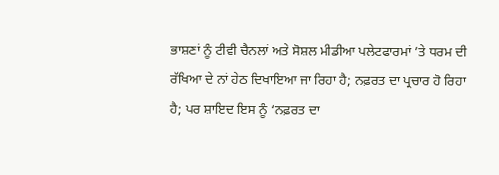ਭਾਸ਼ਣਾਂ ਨੂੰ ਟੀਵੀ ਚੈਨਲਾਂ ਅਤੇ ਸੋਸ਼ਲ ਮੀਡੀਆ ਪਲੇਟਫਾਰਮਾਂ ’ਤੇ ਧਰਮ ਦੀ ਰੱਖਿਆ ਦੇ ਨਾਂ ਹੇਠ ਦਿਖਾਇਆ ਜਾ ਰਿਹਾ ਹੈ; ਨਫ਼ਰਤ ਦਾ ਪ੍ਰਚਾਰ ਹੋ ਰਿਹਾ ਹੈ; ਪਰ ਸ਼ਾਇਦ ਇਸ ਨੂੰ ‘ਨਫ਼ਰਤ ਦਾ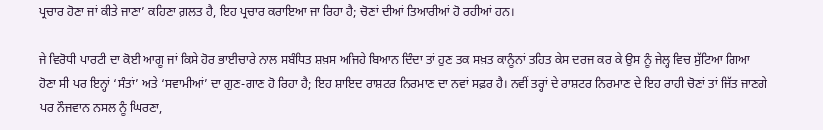ਪ੍ਰਚਾਰ ਹੋਣਾ ਜਾਂ ਕੀਤੇ ਜਾਣਾ’ ਕਹਿਣਾ ਗ਼ਲਤ ਹੈ, ਇਹ ਪ੍ਰਚਾਰ ਕਰਾਇਆ ਜਾ ਰਿਹਾ ਹੈ; ਚੋਣਾਂ ਦੀਆਂ ਤਿਆਰੀਆਂ ਹੋ ਰਹੀਆਂ ਹਨ।

ਜੇ ਵਿਰੋਧੀ ਪਾਰਟੀ ਦਾ ਕੋਈ ਆਗੂ ਜਾਂ ਕਿਸੇ ਹੋਰ ਭਾਈਚਾਰੇ ਨਾਲ ਸਬੰਧਿਤ ਸ਼ਖ਼ਸ ਅਜਿਹੇ ਬਿਆਨ ਦਿੰਦਾ ਤਾਂ ਹੁਣ ਤਕ ਸਖ਼ਤ ਕਾਨੂੰਨਾਂ ਤਹਿਤ ਕੇਸ ਦਰਜ ਕਰ ਕੇ ਉਸ ਨੂੰ ਜੇਲ੍ਹ ਵਿਚ ਸੁੱਟਿਆ ਗਿਆ ਹੋਣਾ ਸੀ ਪਰ ਇਨ੍ਹਾਂ ‘ਸੰਤਾਂ’ ਅਤੇ ‘ਸਵਾਮੀਆਂ’ ਦਾ ਗੁਣ-ਗਾਣ ਹੋ ਰਿਹਾ ਹੈ; ਇਹ ਸ਼ਾਇਦ ਰਾਸ਼ਟਰ ਨਿਰਮਾਣ ਦਾ ਨਵਾਂ ਸਫ਼ਰ ਹੈ। ਨਵੀਂ ਤਰ੍ਹਾਂ ਦੇ ਰਾਸ਼ਟਰ ਨਿਰਮਾਣ ਦੇ ਇਹ ਰਾਹੀ ਚੋਣਾਂ ਤਾਂ ਜਿੱਤ ਜਾਣਗੇ ਪਰ ਨੌਜਵਾਨ ਨਸਲ ਨੂੰ ਘਿਰਣਾ,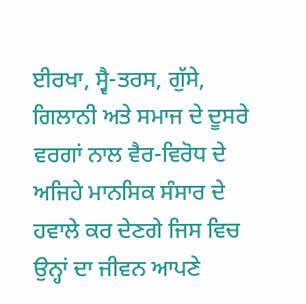ਈਰਖਾ, ਸ੍ਵੈ-ਤਰਸ, ਗੁੱਸੇ, ਗਿਲਾਨੀ ਅਤੇ ਸਮਾਜ ਦੇ ਦੂਸਰੇ ਵਰਗਾਂ ਨਾਲ ਵੈਰ-ਵਿਰੋਧ ਦੇ ਅਜਿਹੇ ਮਾਨਸਿਕ ਸੰਸਾਰ ਦੇ ਹਵਾਲੇ ਕਰ ਦੇਣਗੇ ਜਿਸ ਵਿਚ ਉਨ੍ਹਾਂ ਦਾ ਜੀਵਨ ਆਪਣੇ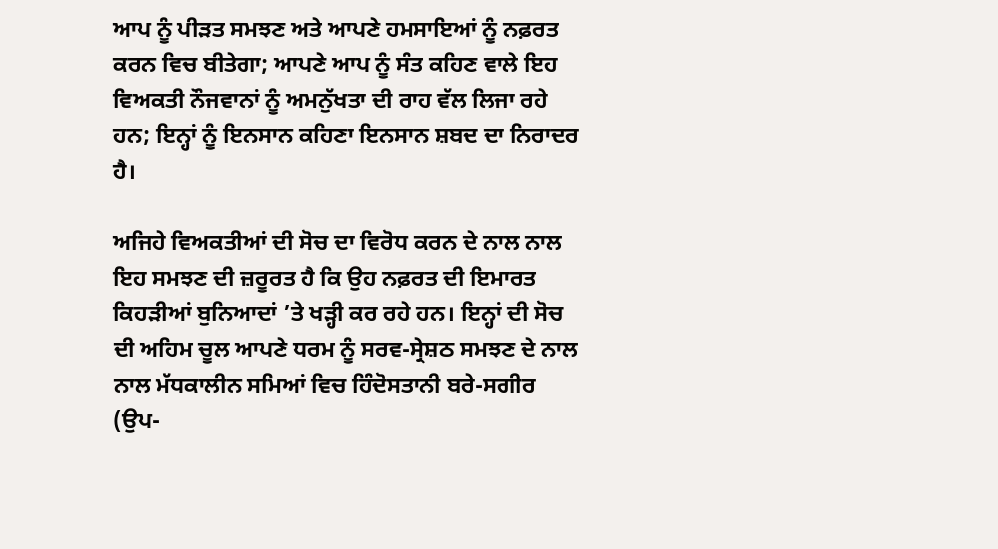ਆਪ ਨੂੰ ਪੀੜਤ ਸਮਝਣ ਅਤੇ ਆਪਣੇ ਹਮਸਾਇਆਂ ਨੂੰ ਨਫ਼ਰਤ ਕਰਨ ਵਿਚ ਬੀਤੇਗਾ; ਆਪਣੇ ਆਪ ਨੂੰ ਸੰਤ ਕਹਿਣ ਵਾਲੇ ਇਹ ਵਿਅਕਤੀ ਨੌਜਵਾਨਾਂ ਨੂੰ ਅਮਨੁੱਖਤਾ ਦੀ ਰਾਹ ਵੱਲ ਲਿਜਾ ਰਹੇ ਹਨ; ਇਨ੍ਹਾਂ ਨੂੰ ਇਨਸਾਨ ਕਹਿਣਾ ਇਨਸਾਨ ਸ਼ਬਦ ਦਾ ਨਿਰਾਦਰ ਹੈ।

ਅਜਿਹੇ ਵਿਅਕਤੀਆਂ ਦੀ ਸੋਚ ਦਾ ਵਿਰੋਧ ਕਰਨ ਦੇ ਨਾਲ ਨਾਲ ਇਹ ਸਮਝਣ ਦੀ ਜ਼ਰੂਰਤ ਹੈ ਕਿ ਉਹ ਨਫ਼ਰਤ ਦੀ ਇਮਾਰਤ ਕਿਹੜੀਆਂ ਬੁਨਿਆਦਾਂ ’ਤੇ ਖੜ੍ਹੀ ਕਰ ਰਹੇ ਹਨ। ਇਨ੍ਹਾਂ ਦੀ ਸੋਚ ਦੀ ਅਹਿਮ ਚੂਲ ਆਪਣੇ ਧਰਮ ਨੂੰ ਸਰਵ-ਸ੍ਰੇਸ਼ਠ ਸਮਝਣ ਦੇ ਨਾਲ ਨਾਲ ਮੱਧਕਾਲੀਨ ਸਮਿਆਂ ਵਿਚ ਹਿੰਦੋਸਤਾਨੀ ਬਰੇ-ਸਗੀਰ (ਉਪ-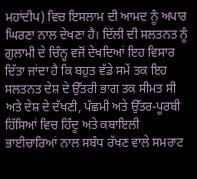ਮਹਾਂਦੀਪ) ਵਿਚ ਇਸਲਾਮ ਦੀ ਆਮਦ ਨੂੰ ਅਪਾਰ ਘਿਰਣਾ ਨਾਲ ਦੇਖਣਾ ਹੈ। ਦਿੱਲੀ ਦੀ ਸਲਤਨਤ ਨੂੰ ਗ਼ੁਲਾਮੀ ਦੇ ਚਿੰਨ੍ਹ ਵਜੋਂ ਦੇਖਦਿਆਂ ਇਹ ਵਿਸਾਰ ਦਿੱਤਾ ਜਾਂਦਾ ਹੈ ਕਿ ਬਹੁਤ ਵੱਡੇ ਸਮੇਂ ਤਕ ਇਹ ਸਲਤਨਤ ਦੇਸ਼ ਦੇ ਉੱਤਰੀ ਭਾਗ ਤਕ ਸੀਮਤ ਸੀ ਅਤੇ ਦੇਸ਼ ਦੇ ਦੱਖਣੀ, ਪੱਛਮੀ ਅਤੇ ਉੱਤਰ-ਪੂਰਬੀ ਹਿੱਸਿਆਂ ਵਿਚ ਹਿੰਦੂ ਅਤੇ ਕਬਾਇਲੀ ਭਾਈਚਾਰਿਆਂ ਨਾਲ ਸਬੰਧ ਰੱਖਣ ਵਾਲੇ ਸਮਰਾਟ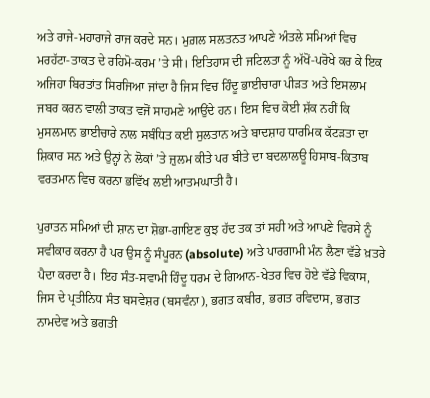ਅਤੇ ਰਾਜੇ-ਮਹਾਰਾਜੇ ਰਾਜ ਕਰਦੇ ਸਨ। ਮੁਗ਼ਲ ਸਲਤਨਤ ਆਪਣੇ ਅੰਤਲੇ ਸਮਿਆਂ ਵਿਚ ਮਰਹੱਟਾ-ਤਾਕਤ ਦੇ ਰਹਿਮੋ-ਕਰਮ ’ਤੇ ਸੀ। ਇਤਿਹਾਸ ਦੀ ਜਟਿਲਤਾ ਨੂੰ ਅੱਖੋਂ-ਪਰੋਖੇ ਕਰ ਕੇ ਇਕ ਅਜਿਹਾ ਬਿਰਤਾਂਤ ਸਿਰਜਿਆ ਜਾਂਦਾ ਹੈ ਜਿਸ ਵਿਚ ਹਿੰਦੂ ਭਾਈਚਾਰਾ ਪੀੜਤ ਅਤੇ ਇਸਲਾਮ ਜਬਰ ਕਰਨ ਵਾਲੀ ਤਾਕਤ ਵਜੋਂ ਸਾਹਮਣੇ ਆਉਂਦੇ ਹਨ। ਇਸ ਵਿਚ ਕੋਈ ਸ਼ੱਕ ਨਹੀਂ ਕਿ ਮੁਸਲਮਾਨ ਭਾਈਚਾਰੇ ਨਾਲ ਸਬੰਧਿਤ ਕਈ ਸੁਲਤਾਨ ਅਤੇ ਬਾਦਸ਼ਾਹ ਧਾਰਮਿਕ ਕੱਟੜਤਾ ਦਾ ਸ਼ਿਕਾਰ ਸਨ ਅਤੇ ਉਨ੍ਹਾਂ ਨੇ ਲੋਕਾਂ ’ਤੇ ਜ਼ੁਲਮ ਕੀਤੇ ਪਰ ਬੀਤੇ ਦਾ ਬਦਲਾਲਊ ਹਿਸਾਬ-ਕਿਤਾਬ ਵਰਤਮਾਨ ਵਿਚ ਕਰਨਾ ਭਵਿੱਖ ਲਈ ਆਤਮਘਾਤੀ ਹੈ।

ਪੁਰਾਤਨ ਸਮਿਆਂ ਦੀ ਸ਼ਾਨ ਦਾ ਸ਼ੋਭਾ-ਗਾਇਣ ਕੁਝ ਹੱਦ ਤਕ ਤਾਂ ਸਹੀ ਅਤੇ ਆਪਣੇ ਵਿਰਸੇ ਨੂੰ ਸਵੀਕਾਰ ਕਰਨਾ ਹੈ ਪਰ ਉਸ ਨੂੰ ਸੰਪੂਰਨ (absolute) ਅਤੇ ਪਾਰਗਾਮੀ ਮੰਨ ਲੈਣਾ ਵੱਡੇ ਖ਼ਤਰੇ ਪੈਦਾ ਕਰਦਾ ਹੈ। ਇਹ ਸੰਤ-ਸਵਾਮੀ ਹਿੰਦੂ ਧਰਮ ਦੇ ਗਿਆਨ-ਖੇਤਰ ਵਿਚ ਹੋਏ ਵੱਡੇ ਵਿਕਾਸ, ਜਿਸ ਦੇ ਪ੍ਰਤੀਨਿਧ ਸੰਤ ਬਸਵੇਸ਼ਰ (ਬਸਵੰਨਾ), ਭਗਤ ਕਬੀਰ, ਭਗਤ ਰਵਿਦਾਸ, ਭਗਤ ਨਾਮਦੇਵ ਅਤੇ ਭਗਤੀ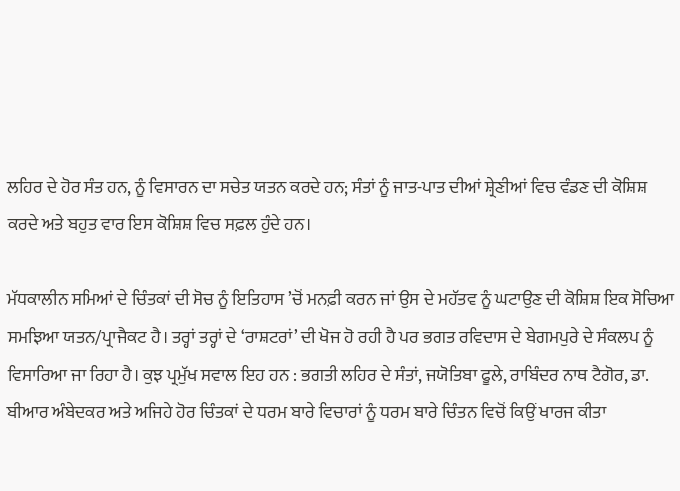ਲਹਿਰ ਦੇ ਹੋਰ ਸੰਤ ਹਨ, ਨੂੰ ਵਿਸਾਰਨ ਦਾ ਸਚੇਤ ਯਤਨ ਕਰਦੇ ਹਨ; ਸੰਤਾਂ ਨੂੰ ਜਾਤ-ਪਾਤ ਦੀਆਂ ਸ਼੍ਰੇਣੀਆਂ ਵਿਚ ਵੰਡਣ ਦੀ ਕੋਸ਼ਿਸ਼ ਕਰਦੇ ਅਤੇ ਬਹੁਤ ਵਾਰ ਇਸ ਕੋਸ਼ਿਸ਼ ਵਿਚ ਸਫ਼ਲ ਹੁੰਦੇ ਹਨ।

ਮੱਧਕਾਲੀਨ ਸਮਿਆਂ ਦੇ ਚਿੰਤਕਾਂ ਦੀ ਸੋਚ ਨੂੰ ਇਤਿਹਾਸ ’ਚੋਂ ਮਨਫ਼ੀ ਕਰਨ ਜਾਂ ਉਸ ਦੇ ਮਹੱਤਵ ਨੂੰ ਘਟਾਉਣ ਦੀ ਕੋਸ਼ਿਸ਼ ਇਕ ਸੋਚਿਆ ਸਮਝਿਆ ਯਤਨ/ਪ੍ਰਾਜੈਕਟ ਹੈ। ਤਰ੍ਹਾਂ ਤਰ੍ਹਾਂ ਦੇ ‘ਰਾਸ਼ਟਰਾਂ’ ਦੀ ਖੋਜ ਹੋ ਰਹੀ ਹੈ ਪਰ ਭਗਤ ਰਵਿਦਾਸ ਦੇ ਬੇਗਮਪੁਰੇ ਦੇ ਸੰਕਲਪ ਨੂੰ ਵਿਸਾਰਿਆ ਜਾ ਰਿਹਾ ਹੈ। ਕੁਝ ਪ੍ਰਮੁੱਖ ਸਵਾਲ ਇਹ ਹਨ : ਭਗਤੀ ਲਹਿਰ ਦੇ ਸੰਤਾਂ, ਜਯੋਤਿਬਾ ਫੂਲੇ, ਰਾਬਿੰਦਰ ਨਾਥ ਟੈਗੋਰ, ਡਾ. ਬੀਆਰ ਅੰਬੇਦਕਰ ਅਤੇ ਅਜਿਹੇ ਹੋਰ ਚਿੰਤਕਾਂ ਦੇ ਧਰਮ ਬਾਰੇ ਵਿਚਾਰਾਂ ਨੂੰ ਧਰਮ ਬਾਰੇ ਚਿੰਤਨ ਵਿਚੋਂ ਕਿਉਂ ਖਾਰਜ ਕੀਤਾ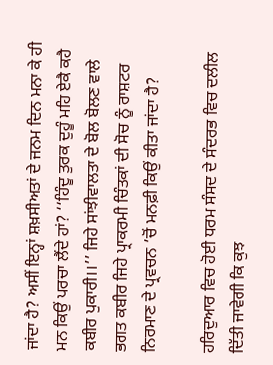ਜਾਂਦਾ ਹੈ? ਅਸੀਂ ਇਨ੍ਹਾਂ ਸ਼ਖ਼ਸੀਅਤਾਂ ਦੇ ਜਨਮ ਦਿਨ ਮਨਾ ਕੇ ਹੀ ਮਨ ਕਿਉਂ ਪਰਚਾ ਲੈਂਦੇ ਹਾਂ? ‘‘ਹਿੰਦੂ ਤੁਰਕ ਦੁਹੂੰ ਮਹਿ ਏਕੈ ਕਹੈ ਕਬੀਰ ਪੁਕਾਰੀ।।’’ ਜਿਹੇ ਸਾਂਝੀਵਾਲਤਾ ਦੇ ਬੋਲ ਬੋਲਣ ਵਾਲੇ ਭਗਤ ਕਬੀਰ ਜਿਹੇ ਪ੍ਰਾਕਰਮੀ ਚਿੰਤਕਾਂ ਦੀ ਸੋਚ ਨੂੰ ਰਾਸ਼ਟਰ ਨਿਰਮਾਣ ਦੇ ਪ੍ਰਵਚਨ ’ਚੋਂ ਮਨਫ਼ੀ ਕਿਉਂ ਕੀਤਾ ਜਾਂਦਾ ਹੈ?

ਹਰਿਦੁਆਰ ਵਿਚ ਹੋਈ ਧਰਮ ਸੰਸਦ ਦੇ ਸੰਦਰਭ ਵਿਚ ਦਲੀਲ ਦਿੱਤੀ ਜਾਵੇਗੀ ਕਿ ਕੁਝ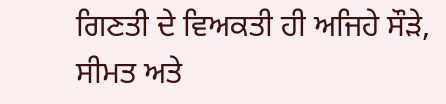ਗਿਣਤੀ ਦੇ ਵਿਅਕਤੀ ਹੀ ਅਜਿਹੇ ਸੌੜੇ, ਸੀਮਤ ਅਤੇ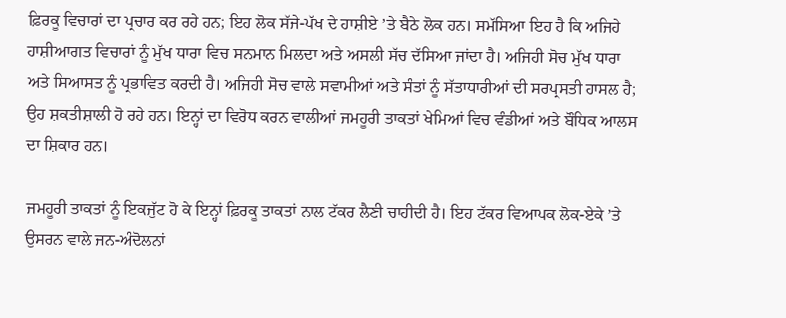ਫ਼ਿਰਕੂ ਵਿਚਾਰਾਂ ਦਾ ਪ੍ਰਚਾਰ ਕਰ ਰਹੇ ਹਨ; ਇਹ ਲੋਕ ਸੱਜੇ-ਪੱਖ ਦੇ ਹਾਸ਼ੀਏ ’ਤੇ ਬੈਠੇ ਲੋਕ ਹਨ। ਸਮੱਸਿਆ ਇਹ ਹੈ ਕਿ ਅਜਿਹੇ ਹਾਸ਼ੀਆਗਤ ਵਿਚਾਰਾਂ ਨੂੰ ਮੁੱਖ ਧਾਰਾ ਵਿਚ ਸਨਮਾਨ ਮਿਲਦਾ ਅਤੇ ਅਸਲੀ ਸੱਚ ਦੱਸਿਆ ਜਾਂਦਾ ਹੈ। ਅਜਿਹੀ ਸੋਚ ਮੁੱਖ ਧਾਰਾ ਅਤੇ ਸਿਆਸਤ ਨੂੰ ਪ੍ਰਭਾਵਿਤ ਕਰਦੀ ਹੈ। ਅਜਿਹੀ ਸੋਚ ਵਾਲੇ ਸਵਾਮੀਆਂ ਅਤੇ ਸੰਤਾਂ ਨੂੰ ਸੱਤਾਧਾਰੀਆਂ ਦੀ ਸਰਪ੍ਰਸਤੀ ਹਾਸਲ ਹੈ; ਉਹ ਸ਼ਕਤੀਸ਼ਾਲੀ ਹੋ ਰਹੇ ਹਨ। ਇਨ੍ਹਾਂ ਦਾ ਵਿਰੋਧ ਕਰਨ ਵਾਲੀਆਂ ਜਮਹੂਰੀ ਤਾਕਤਾਂ ਖੇਮਿਆਂ ਵਿਚ ਵੰਡੀਆਂ ਅਤੇ ਬੌਧਿਕ ਆਲਸ ਦਾ ਸ਼ਿਕਾਰ ਹਨ।

ਜਮਹੂਰੀ ਤਾਕਤਾਂ ਨੂੰ ਇਕਜੁੱਟ ਹੋ ਕੇ ਇਨ੍ਹਾਂ ਫ਼ਿਰਕੂ ਤਾਕਤਾਂ ਨਾਲ ਟੱਕਰ ਲੈਣੀ ਚਾਹੀਦੀ ਹੈ। ਇਹ ਟੱਕਰ ਵਿਆਪਕ ਲੋਕ-ਏਕੇ ’ਤੇ ਉਸਰਨ ਵਾਲੇ ਜਨ-ਅੰਦੋਲਨਾਂ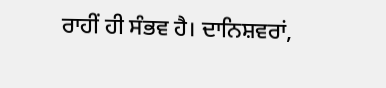ਰਾਹੀਂ ਹੀ ਸੰਭਵ ਹੈ। ਦਾਨਿਸ਼ਵਰਾਂ,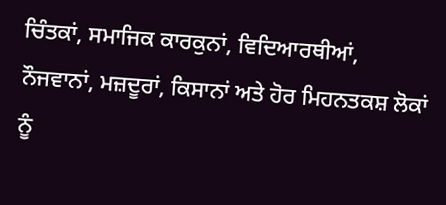ਚਿੰਤਕਾਂ, ਸਮਾਜਿਕ ਕਾਰਕੁਨਾਂ, ਵਿਦਿਆਰਥੀਆਂ, ਨੌਜਵਾਨਾਂ, ਮਜ਼ਦੂਰਾਂ, ਕਿਸਾਨਾਂ ਅਤੇ ਹੋਰ ਮਿਹਨਤਕਸ਼ ਲੋਕਾਂ ਨੂੰ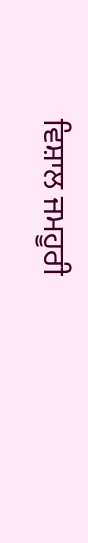ਵਿਸ਼ਾਲ ਜਮਹੂਰੀ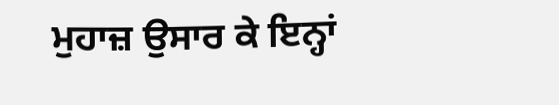ਮੁਹਾਜ਼ ਉਸਾਰ ਕੇ ਇਨ੍ਹਾਂ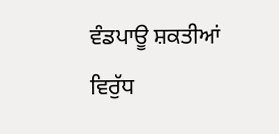ਵੰਡਪਾਊ ਸ਼ਕਤੀਆਂ ਵਿਰੁੱਧ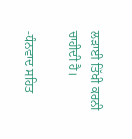ਲੜਾਈ ਤਿੱਖੀ ਕਰਨੀ ਚਾਹੀਦੀ ਹੈ।

-ਧੰਨਵਾਦ ਸਹਿਤ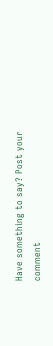Have something to say? Post your comment